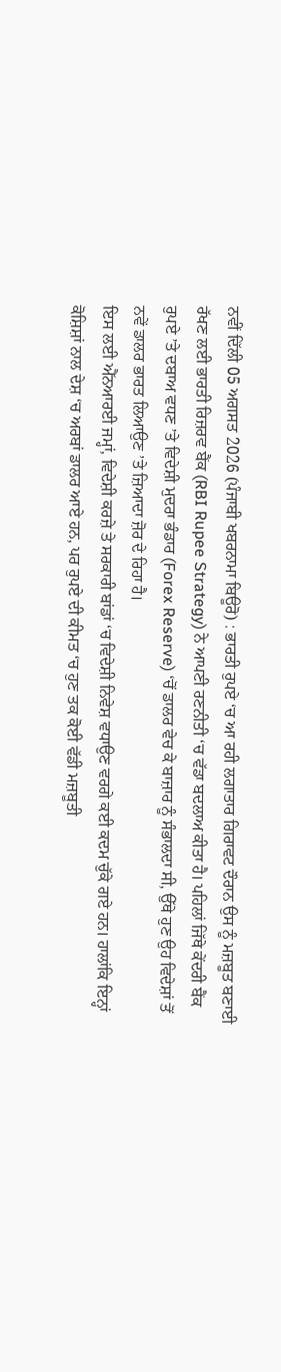ਨਵੀਂ ਦਿੱਲੀ 05 ਅਗਸਤ 2026 (ਪੰਜਾਬੀ ਖਬਰਨਾਮਾ ਬਿਊਰੋ) : ਭਾਰਤੀ ਰੁਪਏ ‘ਚ ਆ ਰਹੀ ਲਗਾਤਾਰ ਗਿਰਾਵਟ ਦੌਰਾਨ ਉਸ ਨੂੰ ਮਜ਼ਬੂਤ ਬਣਾਈ ਰੱਖਣ ਲਈ ਭਾਰਤੀ ਰਿਜ਼ਰਵ ਬੈਂਕ (RBI Rupee Strategy) ਨੇ ਆਪਣੀ ਰਣਨੀਤੀ ‘ਚ ਵੱਡਾ ਬਦਲਾਅ ਕੀਤਾ ਹੈ। ਪਹਿਲਾਂ ਜਿੱਥੇ ਕੇਂਦਰੀ ਬੈਂਕ ਰੁਪਏ ’ਤੇ ਦਬਾਅ ਵਧਣ ’ਤੇ ਵਿਦੇਸ਼ੀ ਮੁਦਰਾ ਭੰਡਾਰ (Forex Reserve) ‘ਚੋਂ ਡਾਲਰ ਵੇਚ ਕੇ ਬਾਜ਼ਾਰ ਨੂੰ ਸੰਭਾਲਦਾ ਸੀ, ਉੱਥੇ ਹੁਣ ਉਹ ਵਿਦੇਸ਼ਾਂ ਤੋਂ ਨਵੇਂ ਡਾਲਰ ਭਾਰਤ ਲਿਆਉਣ ’ਤੇ ਜ਼ਿਆਦਾ ਜ਼ੋਰ ਦੇ ਰਿਹਾ ਹੈ।
ਇਸ ਲਈ ਐੱਨਆਰਈ ਜਮ੍ਹਾਂ, ਵਿਦੇਸ਼ੀ ਕਰਜ਼ੇ ਤੇ ਸਰਕਾਰੀ ਬਾਂਡਾਂ ‘ਚ ਵਿਦੇਸ਼ੀ ਨਿਵੇਸ਼ ਵਧਾਉਣ ਵਰਗੇ ਕਈ ਕਦਮ ਚੁੱਕੇ ਗਏ ਹਨ। ਹਾਲਾਂਕਿ ਇਨ੍ਹਾਂ ਕੋਸ਼ਿਸ਼ਾਂ ਨਾਲ ਦੇਸ਼ ‘ਚ ਅਰਬਾਂ ਡਾਲਰ ਆਏ ਹਨ, ਪਰ ਰੁਪਏ ਦੀ ਕੀਮਤ ‘ਚ ਹੁਣ ਤਕ ਕੋਈ ਵੱਡੀ ਮਜ਼ਬੂਤੀ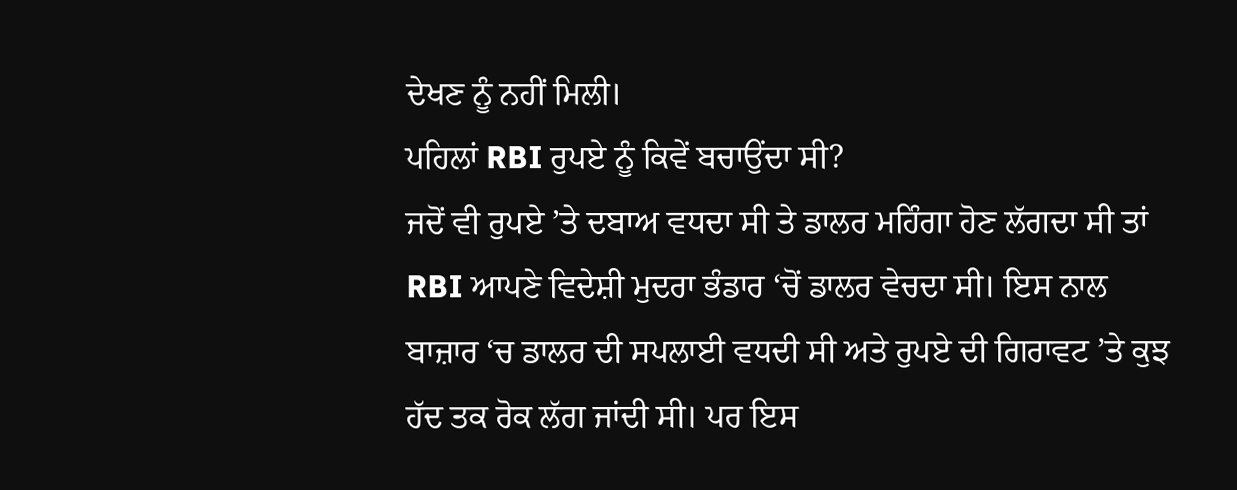ਦੇਖਣ ਨੂੰ ਨਹੀਂ ਮਿਲੀ।
ਪਹਿਲਾਂ RBI ਰੁਪਏ ਨੂੰ ਕਿਵੇਂ ਬਚਾਉਂਦਾ ਸੀ?
ਜਦੋਂ ਵੀ ਰੁਪਏ ’ਤੇ ਦਬਾਅ ਵਧਦਾ ਸੀ ਤੇ ਡਾਲਰ ਮਹਿੰਗਾ ਹੋਣ ਲੱਗਦਾ ਸੀ ਤਾਂ RBI ਆਪਣੇ ਵਿਦੇਸ਼ੀ ਮੁਦਰਾ ਭੰਡਾਰ ‘ਚੋਂ ਡਾਲਰ ਵੇਚਦਾ ਸੀ। ਇਸ ਨਾਲ ਬਾਜ਼ਾਰ ‘ਚ ਡਾਲਰ ਦੀ ਸਪਲਾਈ ਵਧਦੀ ਸੀ ਅਤੇ ਰੁਪਏ ਦੀ ਗਿਰਾਵਟ ’ਤੇ ਕੁਝ ਹੱਦ ਤਕ ਰੋਕ ਲੱਗ ਜਾਂਦੀ ਸੀ। ਪਰ ਇਸ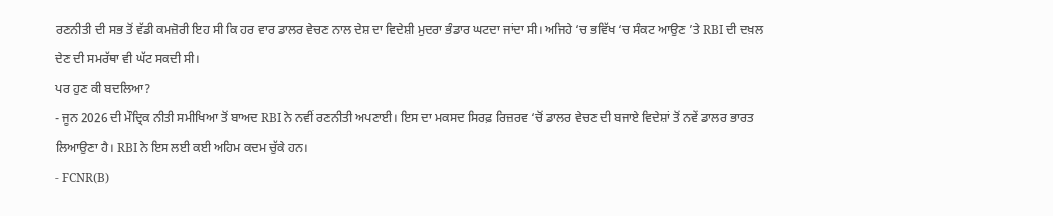ਰਣਨੀਤੀ ਦੀ ਸਭ ਤੋਂ ਵੱਡੀ ਕਮਜ਼ੋਰੀ ਇਹ ਸੀ ਕਿ ਹਰ ਵਾਰ ਡਾਲਰ ਵੇਚਣ ਨਾਲ ਦੇਸ਼ ਦਾ ਵਿਦੇਸ਼ੀ ਮੁਦਰਾ ਭੰਡਾਰ ਘਟਦਾ ਜਾਂਦਾ ਸੀ। ਅਜਿਹੇ ‘ਚ ਭਵਿੱਖ ‘ਚ ਸੰਕਟ ਆਉਣ ’ਤੇ RBI ਦੀ ਦਖ਼ਲ ਦੇਣ ਦੀ ਸਮਰੱਥਾ ਵੀ ਘੱਟ ਸਕਦੀ ਸੀ।
ਪਰ ਹੁਣ ਕੀ ਬਦਲਿਆ?
- ਜੂਨ 2026 ਦੀ ਮੌਦ੍ਰਿਕ ਨੀਤੀ ਸਮੀਖਿਆ ਤੋਂ ਬਾਅਦ RBI ਨੇ ਨਵੀਂ ਰਣਨੀਤੀ ਅਪਣਾਈ। ਇਸ ਦਾ ਮਕਸਦ ਸਿਰਫ਼ ਰਿਜ਼ਰਵ ‘ਚੋਂ ਡਾਲਰ ਵੇਚਣ ਦੀ ਬਜਾਏ ਵਿਦੇਸ਼ਾਂ ਤੋਂ ਨਵੇਂ ਡਾਲਰ ਭਾਰਤ ਲਿਆਉਣਾ ਹੈ। RBI ਨੇ ਇਸ ਲਈ ਕਈ ਅਹਿਮ ਕਦਮ ਚੁੱਕੇ ਹਨ।
- FCNR(B)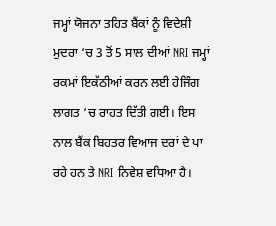ਜਮ੍ਹਾਂ ਯੋਜਨਾ ਤਹਿਤ ਬੈਂਕਾਂ ਨੂੰ ਵਿਦੇਸ਼ੀ ਮੁਦਰਾ ‘ਚ 3 ਤੋਂ 5 ਸਾਲ ਦੀਆਂ NRI ਜਮ੍ਹਾਂ ਰਕਮਾਂ ਇਕੱਠੀਆਂ ਕਰਨ ਲਈ ਹੇਜਿੰਗ ਲਾਗਤ ‘ਚ ਰਾਹਤ ਦਿੱਤੀ ਗਈ। ਇਸ ਨਾਲ ਬੈਂਕ ਬਿਹਤਰ ਵਿਆਜ ਦਰਾਂ ਦੇ ਪਾ ਰਹੇ ਹਨ ਤੇ NRI ਨਿਵੇਸ਼ ਵਧਿਆ ਹੈ।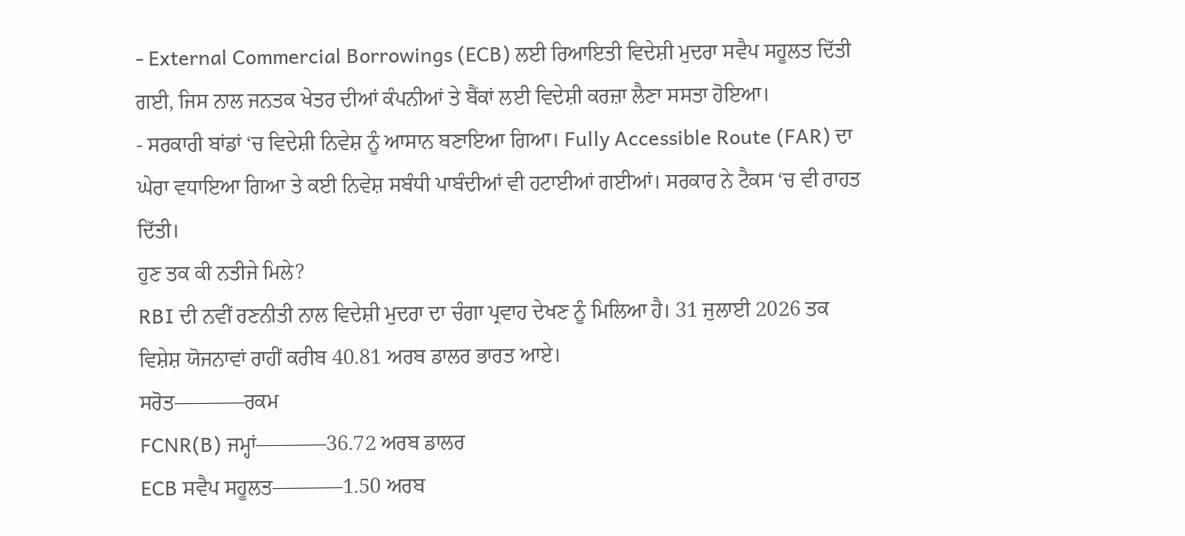- External Commercial Borrowings (ECB) ਲਈ ਰਿਆਇਤੀ ਵਿਦੇਸ਼ੀ ਮੁਦਰਾ ਸਵੈਪ ਸਹੂਲਤ ਦਿੱਤੀ ਗਈ, ਜਿਸ ਨਾਲ ਜਨਤਕ ਖੇਤਰ ਦੀਆਂ ਕੰਪਨੀਆਂ ਤੇ ਬੈਂਕਾਂ ਲਈ ਵਿਦੇਸ਼ੀ ਕਰਜ਼ਾ ਲੈਣਾ ਸਸਤਾ ਹੋਇਆ।
- ਸਰਕਾਰੀ ਬਾਂਡਾਂ ‘ਚ ਵਿਦੇਸ਼ੀ ਨਿਵੇਸ਼ ਨੂੰ ਆਸਾਨ ਬਣਾਇਆ ਗਿਆ। Fully Accessible Route (FAR) ਦਾ ਘੇਰਾ ਵਧਾਇਆ ਗਿਆ ਤੇ ਕਈ ਨਿਵੇਸ਼ ਸਬੰਧੀ ਪਾਬੰਦੀਆਂ ਵੀ ਹਟਾਈਆਂ ਗਈਆਂ। ਸਰਕਾਰ ਨੇ ਟੈਕਸ ‘ਚ ਵੀ ਰਾਹਤ ਦਿੱਤੀ।
ਹੁਣ ਤਕ ਕੀ ਨਤੀਜੇ ਮਿਲੇ?
RBI ਦੀ ਨਵੀਂ ਰਣਨੀਤੀ ਨਾਲ ਵਿਦੇਸ਼ੀ ਮੁਦਰਾ ਦਾ ਚੰਗਾ ਪ੍ਰਵਾਹ ਦੇਖਣ ਨੂੰ ਮਿਲਿਆ ਹੈ। 31 ਜੁਲਾਈ 2026 ਤਕ ਵਿਸ਼ੇਸ਼ ਯੋਜਨਾਵਾਂ ਰਾਹੀਂ ਕਰੀਬ 40.81 ਅਰਬ ਡਾਲਰ ਭਾਰਤ ਆਏ।
ਸਰੋਤ———–ਰਕਮ
FCNR(B) ਜਮ੍ਹਾਂ———–36.72 ਅਰਬ ਡਾਲਰ
ECB ਸਵੈਪ ਸਹੂਲਤ———–1.50 ਅਰਬ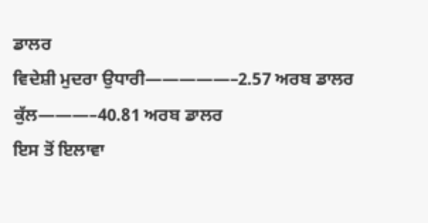ਡਾਲਰ
ਵਿਦੇਸ਼ੀ ਮੁਦਰਾ ਉਧਾਰੀ—————–2.57 ਅਰਬ ਡਾਲਰ
ਕੁੱਲ———–40.81 ਅਰਬ ਡਾਲਰ
ਇਸ ਤੋਂ ਇਲਾਵਾ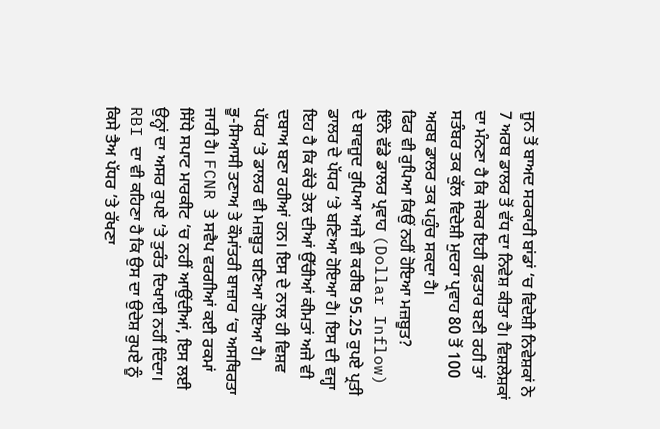ਜੂਨ ਤੋਂ ਬਾਅਦ ਸਰਕਾਰੀ ਬਾਂਡਾਂ ‘ਚ ਵਿਦੇਸ਼ੀ ਨਿਵੇਸ਼ਕਾਂ ਨੇ 7 ਅਰਬ ਡਾਲਰ ਤੋਂ ਵੱਧ ਦਾ ਨਿਵੇਸ਼ ਕੀਤਾ ਹੈ। ਵਿਸ਼ਲੇਸ਼ਕਾਂ ਦਾ ਮੰਨਣਾ ਹੈ ਕਿ ਜੇਕਰ ਇਹੀ ਰਫ਼ਤਾਰ ਬਣੀ ਰਹੀ ਤਾਂ ਸਤੰਬਰ ਤਕ ਕੁੱਲ ਵਿਦੇਸ਼ੀ ਮੁਦਰਾ ਪ੍ਰਵਾਹ 80 ਤੋਂ 100 ਅਰਬ ਡਾਲਰ ਤਕ ਪਹੁੰਚ ਸਕਦਾ ਹੈ।
ਫਿਰ ਵੀ ਰੁਪਿਆ ਕਿਉਂ ਨਹੀਂ ਹੋਇਆ ਮਜ਼ਬੂਤ?
ਇੰਨੇ ਵੱਡੇ ਡਾਲਰ ਪ੍ਰਵਾਹ (Dollar Inflow) ਦੇ ਬਾਵਜੂਦ ਰੁਪਿਆ ਅਜੇ ਵੀ ਕਰੀਬ 95.25 ਰੁਪਏ ਪ੍ਰਤੀ ਡਾਲਰ ਦੇ ਪੱਧਰ ’ਤੇ ਬਣਿਆ ਹੋਇਆ ਹੈ। ਇਸ ਦੀ ਵਜ੍ਹਾ ਇਹ ਹੈ ਕਿ ਕੱਚੇ ਤੇਲ ਦੀਆਂ ਉੱਚੀਆਂ ਕੀਮਤਾਂ ਅਜੇ ਵੀ ਦਬਾਅ ਬਣਾ ਰਹੀਆਂ ਹਨ। ਇਸ ਦੇ ਨਾਲ ਹੀ ਵਿਸ਼ਵ ਪੱਧਰ ’ਤੇ ਡਾਲਰ ਵੀ ਮਜ਼ਬੂਤ ਬਣਿਆ ਹੋਇਆ ਹੈ।
ਭੂ-ਸਿਆਸੀ ਤਣਾਅ ਤੇ ਕੌਮਾਂਤਰੀ ਬਾਜ਼ਾਰ ‘ਚ ਅਸਥਿਰਤਾ ਜਾਰੀ ਹੈ। FCNR ਤੇ ਸਵੈਪ ਵਰਗੀਆਂ ਕਈ ਰਕਮਾਂ ਸਿੱਧੇ ਸਪਾਟ ਮਾਰਕੀਟ ‘ਚ ਨਹੀਂ ਆਉਂਦੀਆਂ, ਇਸ ਲਈ ਉਨ੍ਹਾਂ ਦਾ ਅਸਰ ਰੁਪਏ ’ਤੇ ਤੁਰੰਤ ਦਿਖਾਈ ਨਹੀਂ ਦਿੰਦਾ।
RBI ਦਾ ਵੀ ਕਹਿਣਾ ਹੈ ਕਿ ਉਸ ਦਾ ਉਦੇਸ਼ ਰੁਪਏ ਨੂੰ ਕਿਸੇ ਤੈਅ ਪੱਧਰ ’ਤੇ ਰੱਖਣਾ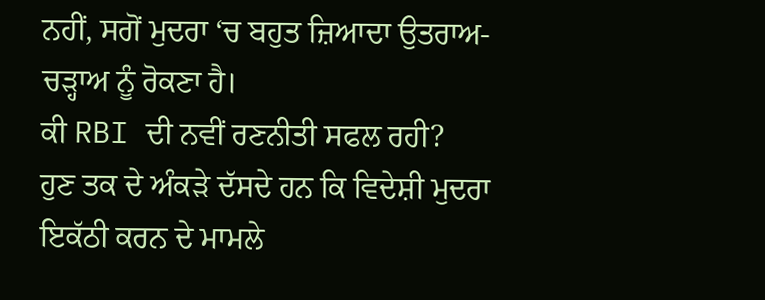ਨਹੀਂ, ਸਗੋਂ ਮੁਦਰਾ ‘ਚ ਬਹੁਤ ਜ਼ਿਆਦਾ ਉਤਰਾਅ-ਚੜ੍ਹਾਅ ਨੂੰ ਰੋਕਣਾ ਹੈ।
ਕੀ RBI ਦੀ ਨਵੀਂ ਰਣਨੀਤੀ ਸਫਲ ਰਹੀ?
ਹੁਣ ਤਕ ਦੇ ਅੰਕੜੇ ਦੱਸਦੇ ਹਨ ਕਿ ਵਿਦੇਸ਼ੀ ਮੁਦਰਾ ਇਕੱਠੀ ਕਰਨ ਦੇ ਮਾਮਲੇ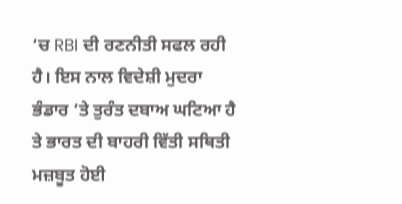‘ਚ RBI ਦੀ ਰਣਨੀਤੀ ਸਫਲ ਰਹੀ ਹੈ। ਇਸ ਨਾਲ ਵਿਦੇਸ਼ੀ ਮੁਦਰਾ ਭੰਡਾਰ ’ਤੇ ਤੁਰੰਤ ਦਬਾਅ ਘਟਿਆ ਹੈ ਤੇ ਭਾਰਤ ਦੀ ਬਾਹਰੀ ਵਿੱਤੀ ਸਥਿਤੀ ਮਜ਼ਬੂਤ ਹੋਈ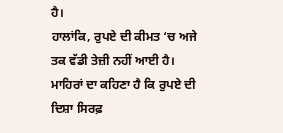ਹੈ।
ਹਾਲਾਂਕਿ, ਰੁਪਏ ਦੀ ਕੀਮਤ ‘ਚ ਅਜੇ ਤਕ ਵੱਡੀ ਤੇਜ਼ੀ ਨਹੀਂ ਆਈ ਹੈ। ਮਾਹਿਰਾਂ ਦਾ ਕਹਿਣਾ ਹੈ ਕਿ ਰੁਪਏ ਦੀ ਦਿਸ਼ਾ ਸਿਰਫ਼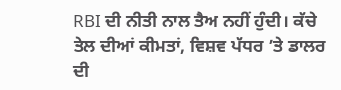RBI ਦੀ ਨੀਤੀ ਨਾਲ ਤੈਅ ਨਹੀਂ ਹੁੰਦੀ। ਕੱਚੇ ਤੇਲ ਦੀਆਂ ਕੀਮਤਾਂ, ਵਿਸ਼ਵ ਪੱਧਰ ’ਤੇ ਡਾਲਰ ਦੀ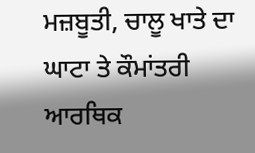ਮਜ਼ਬੂਤੀ, ਚਾਲੂ ਖਾਤੇ ਦਾ ਘਾਟਾ ਤੇ ਕੌਮਾਂਤਰੀ ਆਰਥਿਕ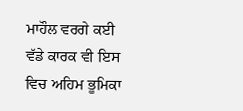ਮਾਹੌਲ ਵਰਗੇ ਕਈ ਵੱਡੇ ਕਾਰਕ ਵੀ ਇਸ ਵਿਚ ਅਹਿਮ ਭੂਮਿਕਾ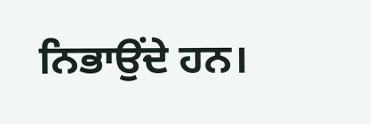ਨਿਭਾਉਂਦੇ ਹਨ।